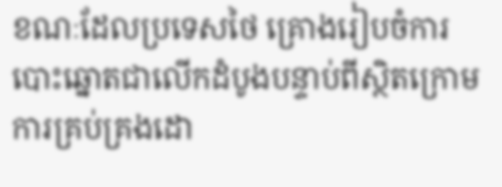ខណៈដែលប្រទេសថៃ គ្រោងរៀបចំការបោះឆ្នោតជាលើកដំបូងបន្ទាប់ពីស្ថិតក្រោមការគ្រប់គ្រងដោ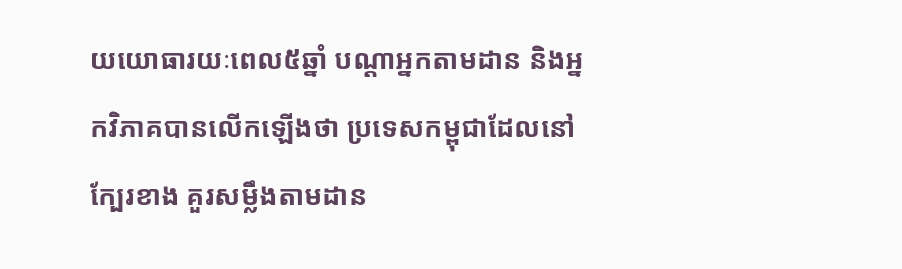យយោធារយៈពេល៥ឆ្នាំ បណ្ដាអ្នកតាមដាន និងអ្នកវិភាគបានលើកឡើងថា ប្រទេសកម្ពុជាដែលនៅក្បែរខាង គួរសម្លឹងតាមដាន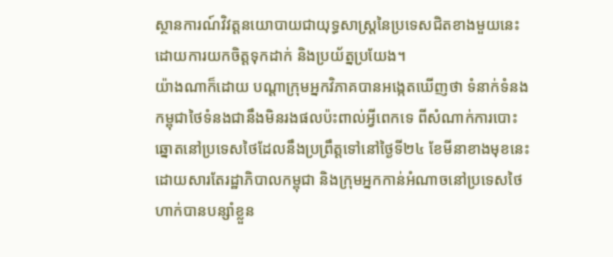ស្ថានការណ៍វិវត្តនយោបាយជាយុទ្ធសាស្ត្រនៃប្រទេសជិតខាងមួយនេះ ដោយការយកចិត្តទុកដាក់ និងប្រយ័ត្នប្រយែង។
យ៉ាងណាក៏ដោយ បណ្ដាក្រុមអ្នកវិភាគបានអង្កេតឃើញថា ទំនាក់ទំនងកម្ពុជាថៃទំនងជានឹងមិនរងផលប៉ះពាល់អ្វីពេកទេ ពីសំណាក់ការបោះឆ្នោតនៅប្រទេសថៃដែលនឹងប្រព្រឹត្តទៅនៅថ្ងៃទី២៤ ខែមីនាខាងមុខនេះ ដោយសារតែរដ្ឋាភិបាលកម្ពុជា និងក្រុមអ្នកកាន់អំណាចនៅប្រទេសថៃ ហាក់បានបន្សាំខ្លួន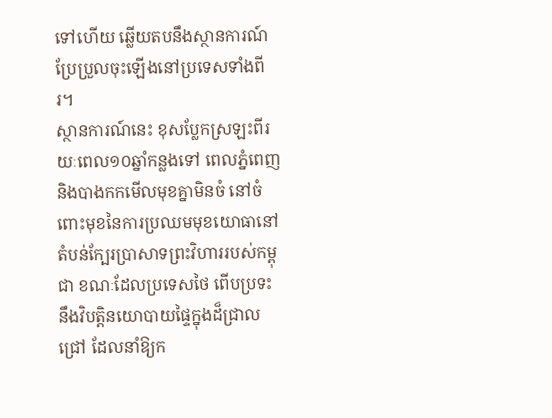ទៅហើយ ឆ្លើយតបនឹងស្ថានការណ៍ប្រែប្រួលចុះឡើងនៅប្រទេសទាំងពីរ។
ស្ថានការណ៍នេះ ខុសប្លែកស្រឡះពីរយៈពេល១០ឆ្នាំកន្លងទៅ ពេលភ្នំពេញនិងបាងកកមើលមុខគ្នាមិនចំ នៅចំពោះមុខនៃការប្រឈមមុខយោធានៅតំបន់ក្បែរប្រាសាទព្រះវិហាររបស់កម្ពុជា ខណៈដែលប្រទេសថៃ ពើបប្រទះនឹងវិបត្តិនយោបាយផ្ទៃក្នុងដ៏ជ្រាលជ្រៅ ដែលនាំឱ្យក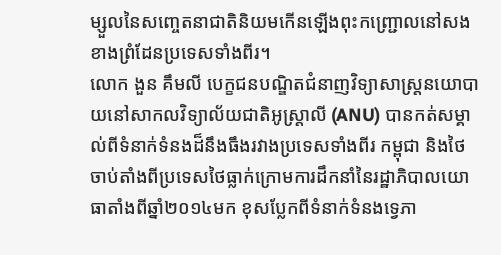ម្សួលនៃសញ្ចេតនាជាតិនិយមកើនឡើងពុះកញ្ជ្រោលនៅសងខាងព្រំដែនប្រទេសទាំងពីរ។
លោក ងួន គឹមលី បេក្ខជនបណ្ឌិតជំនាញវិទ្យាសាស្ត្រនយោបាយនៅសាកលវិទ្យាល័យជាតិអូស្ត្រាលី (ANU) បានកត់សម្គាល់ពីទំនាក់ទំនងដ៏នឹងធឹងរវាងប្រទេសទាំងពីរ កម្ពុជា និងថៃ ចាប់តាំងពីប្រទេសថៃធ្លាក់ក្រោមការដឹកនាំនៃរដ្ឋាភិបាលយោធាតាំងពីឆ្នាំ២០១៤មក ខុសប្លែកពីទំនាក់ទំនងទ្វេភា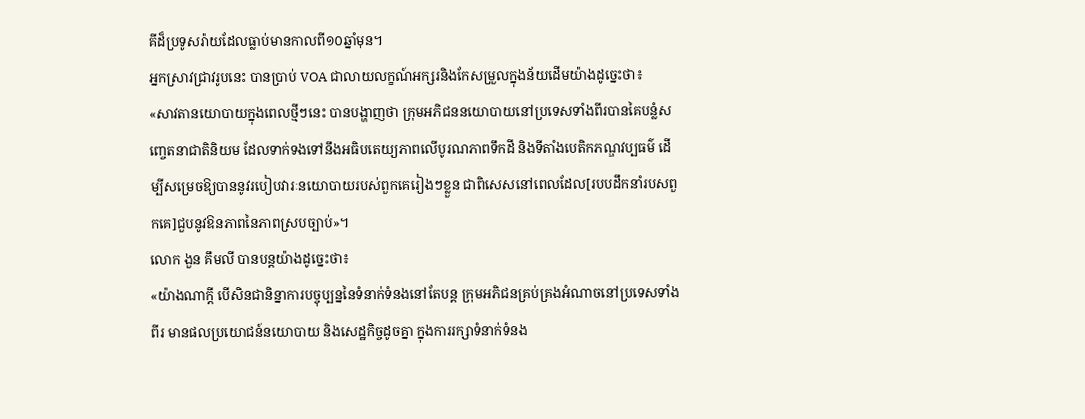គីដ៏ប្រទូសរ៉ាយដែលធ្លាប់មានកាលពី១០ឆ្នាំមុន។
អ្នកស្រាវជ្រាវរូបនេះ បានប្រាប់ VOA ជាលាយលក្ខណ៍អក្សរនិងកែសម្រួលក្នុងន័យដើមយ៉ាងដូច្នេះថា៖
«សាវតានយោបាយក្នុងពេលថ្មីៗនេះ បានបង្ហាញថា ក្រុមអភិជននយោបាយនៅប្រទេសទាំងពីរបានគៃបន្លំសញ្ចេតនាជាតិនិយម ដែលទាក់ទងទៅនឹងអធិបតេយ្យភាពលើបូរណភាពទឹកដី និងទីតាំងបេតិកភណ្ឌវប្បធម៌ ដើម្បីសម្រេចឱ្យបាននូវរបៀបវារៈនយោបាយរបស់ពួកគេរៀងៗខ្លួន ជាពិសេសនៅពេលដែល[របបដឹកនាំរបសពួកគេ]ជួបនូវឱនភាពនៃភាពស្របច្បាប់»។
លោក ងួន គឹមលី បានបន្តយ៉ាងដូច្នេះថា៖
«យ៉ាងណាក្ដី បើសិនជានិន្នាការបច្ចុប្បន្ននៃទំនាក់ទំនងនៅតែបន្ត ក្រុមអភិជនគ្រប់គ្រងអំណាចនៅប្រទេសទាំងពីរ មានផលប្រយោជន៍នយោបាយ និងសេដ្ឋកិច្ចដូចគ្នា ក្នុងការរក្សាទំនាក់ទំនង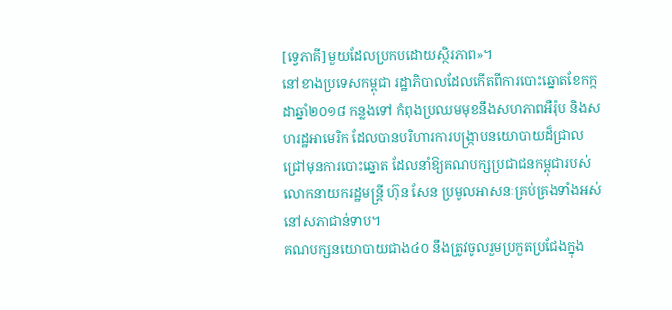[ទ្វេភាគី]មួយដែលប្រកបដោយស្ថិរភាព»។
នៅខាងប្រទេសកម្ពុជា រដ្ឋាភិបាលដែលកើតពីការបោះឆ្នោតខែកក្កដាឆ្នាំ២០១៨ កន្លងទៅ កំពុងប្រឈមមុខនឹងសហភាពអឺរ៉ុប និងសហរដ្ឋអាមេរិក ដែលបានបរិហារការបង្ក្រាបនយោបាយដ៏ជ្រាលជ្រៅមុនការបោះឆ្នោត ដែលនាំឱ្យគណបក្សប្រជាជនកម្ពុជារបស់លោកនាយករដ្ឋមន្ត្រី ហ៊ុន សែន ប្រមូលអាសនៈគ្រប់គ្រងទាំងអស់នៅសភាជាន់ទាប។
គណបក្សនយោបាយជាង៤០ នឹងត្រូវចូលរួមប្រកួតប្រជែងក្នុង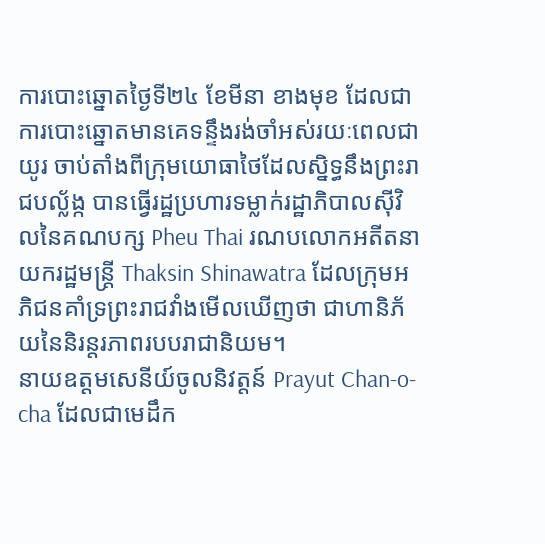ការបោះឆ្នោតថ្ងៃទី២៤ ខែមីនា ខាងមុខ ដែលជាការបោះឆ្នោតមានគេទន្ទឹងរង់ចាំអស់រយៈពេលជាយូរ ចាប់តាំងពីក្រុមយោធាថៃដែលស្និទ្ធនឹងព្រះរាជបល្ល័ង្ក បានធ្វើរដ្ឋប្រហារទម្លាក់រដ្ឋាភិបាលស៊ីវិលនៃគណបក្ស Pheu Thai រណបលោកអតីតនាយករដ្ឋមន្ត្រី Thaksin Shinawatra ដែលក្រុមអភិជនគាំទ្រព្រះរាជវាំងមើលឃើញថា ជាហានិភ័យនៃនិរន្តរភាពរបបរាជានិយម។
នាយឧត្ដមសេនីយ៍ចូលនិវត្តន៍ Prayut Chan-o-cha ដែលជាមេដឹក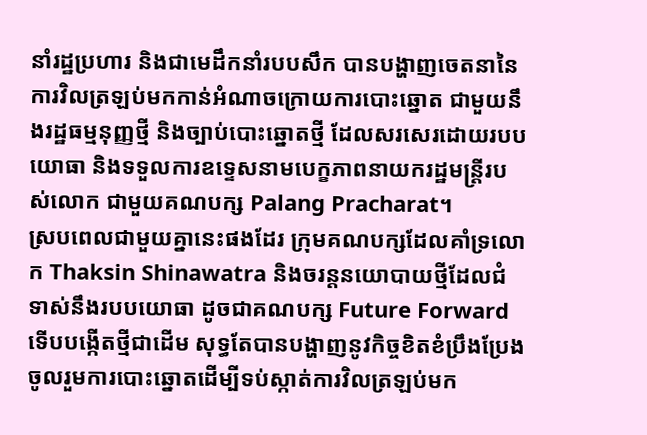នាំរដ្ឋប្រហារ និងជាមេដឹកនាំរបបសឹក បានបង្ហាញចេតនានៃការវិលត្រឡប់មកកាន់អំណាចក្រោយការបោះឆ្នោត ជាមួយនឹងរដ្ឋធម្មនុញ្ញថ្មី និងច្បាប់បោះឆ្នោតថ្មី ដែលសរសេរដោយរបបយោធា និងទទួលការឧទ្ទេសនាមបេក្ខភាពនាយករដ្ឋមន្ត្រីរបស់លោក ជាមួយគណបក្ស Palang Pracharat។
ស្របពេលជាមួយគ្នានេះផងដែរ ក្រុមគណបក្សដែលគាំទ្រលោក Thaksin Shinawatra និងចរន្តនយោបាយថ្មីដែលជំទាស់នឹងរបបយោធា ដូចជាគណបក្ស Future Forward ទើបបង្កើតថ្មីជាដើម សុទ្ធតែបានបង្ហាញនូវកិច្ចខិតខំប្រឹងប្រែងចូលរួមការបោះឆ្នោតដើម្បីទប់ស្កាត់ការវិលត្រឡប់មក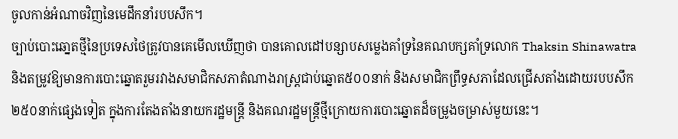ចូលកាន់អំណាចវិញនៃមេដឹកនាំរបបសឹក។
ច្បាប់បោះឆោ្នតថ្មីនៃប្រទេសថៃត្រូវបានគេមើលឃើញថា បានគោលដៅបន្សាបសម្លេងគាំទ្រនៃគណបក្សគាំទ្រលោក Thaksin Shinawatra និងតម្រូវឱ្យមានការបោះឆ្នោតរួមរវាងសមាជិកសភាតំណាងរាស្ត្រជាប់ឆ្នោត៥០០នាក់ និងសមាជិកព្រឹទ្ធសភាដែលជ្រើសតាំងដោយរបបសឹក២៥០នាក់ផ្សេងទៀត ក្នុងការតែងតាំងនាយករដ្ឋមន្ត្រី និងគណរដ្ឋមន្ត្រីថ្មីក្រោយការបោះឆ្នោតដ៏ចម្រូងចម្រាស់មួយនេះ។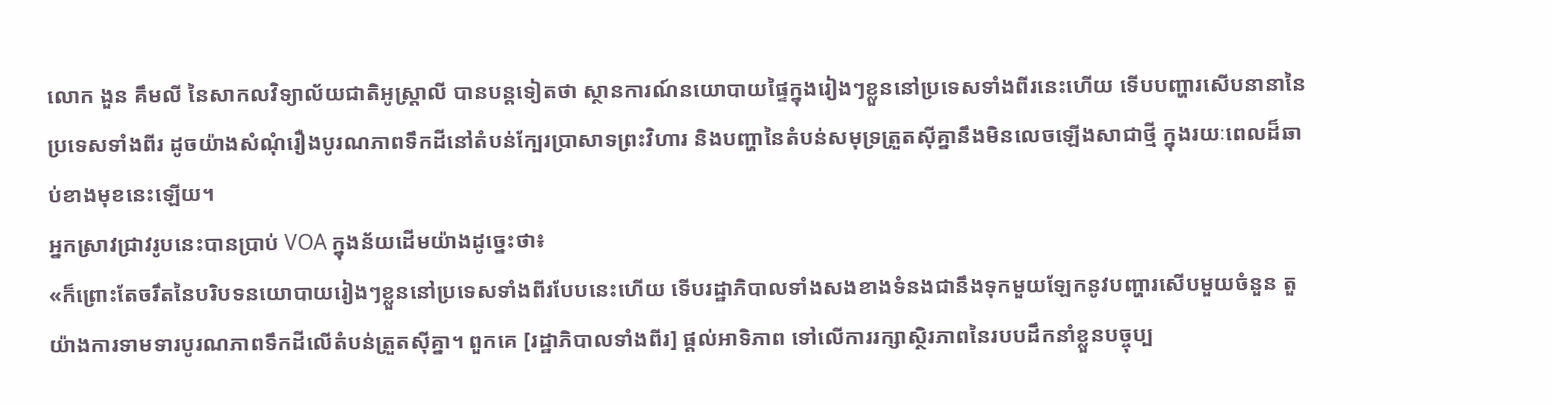លោក ងួន គឹមលី នៃសាកលវិទ្យាល័យជាតិអូស្ត្រាលី បានបន្តទៀតថា ស្ថានការណ៍នយោបាយផ្ទៃក្នុងរៀងៗខ្លួននៅប្រទេសទាំងពីរនេះហើយ ទើបបញ្ហារសើបនានានៃប្រទេសទាំងពីរ ដូចយ៉ាងសំណុំរឿងបូរណភាពទឹកដីនៅតំបន់ក្បែរប្រាសាទព្រះវិហារ និងបញ្ហានៃតំបន់សមុទ្រត្រួតស៊ីគ្នានឹងមិនលេចឡើងសាជាថ្មី ក្នុងរយៈពេលដ៏ឆាប់ខាងមុខនេះឡើយ។
អ្នកស្រាវជ្រាវរូបនេះបានប្រាប់ VOA ក្នុងន័យដើមយ៉ាងដូច្នេះថា៖
«ក៏ព្រោះតែចរឹតនៃបរិបទនយោបាយរៀងៗខ្លួននៅប្រទេសទាំងពីរបែបនេះហើយ ទើបរដ្ឋាភិបាលទាំងសងខាងទំនងជានឹងទុកមួយឡែកនូវបញ្ហារសើបមួយចំនួន តួយ៉ាងការទាមទារបូរណភាពទឹកដីលើតំបន់ត្រួតស៊ីគ្នា។ ពួកគេ [រដ្ឋាភិបាលទាំងពីរ] ផ្ដល់អាទិភាព ទៅលើការរក្សាស្ថិរភាពនៃរបបដឹកនាំខ្លួនបច្ចុប្ប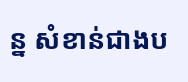ន្ន សំខាន់ជាងប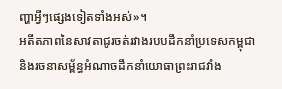ញ្ហាអ្វីៗផ្សេងទៀតទាំងអស់»។
អតីតភាពនៃសាវតាជូរចត់រវាងរបបដឹកនាំប្រទេសកម្ពុជា និងរចនាសម្ព័ន្ធអំណាចដឹកនាំយោធាព្រះរាជវាំង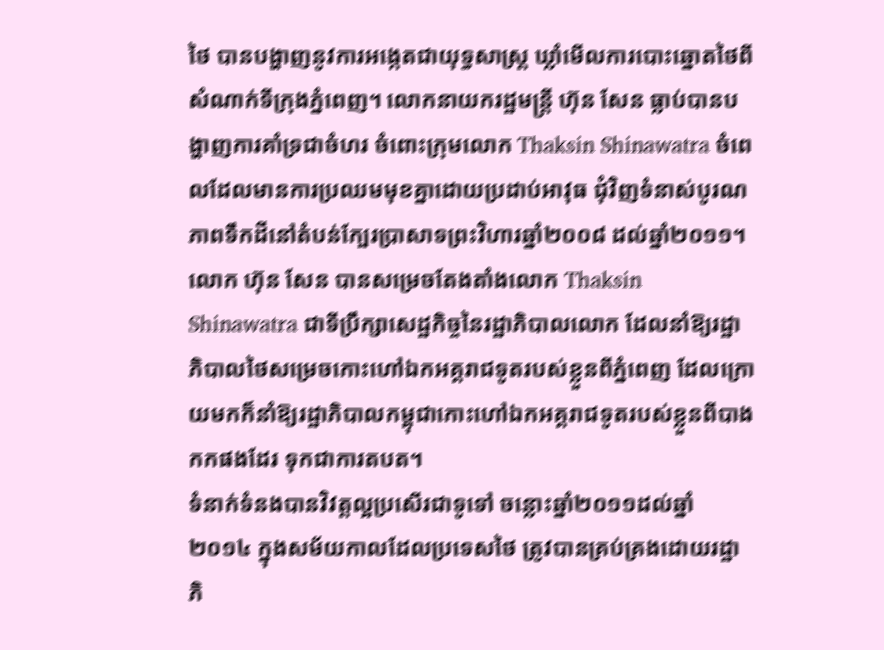ថៃ បានបង្ហាញនូវការអង្កេតជាយុទ្ធសាស្ត្រ ឃ្លាំមើលការបោះឆ្នោតថៃពីសំណាក់ទីក្រុងភ្នំពេញ។ លោកនាយករដ្ឋមន្ត្រី ហ៊ុន សែន ធ្លាប់បានបង្ហាញការគាំទ្រជាចំហរ ចំពោះក្រុមលោក Thaksin Shinawatra ចំពេលដែលមានការប្រឈមមុខគ្នាដោយប្រដាប់អាវុធ ជុំវិញទំនាស់បូរណភាពទឹកដីនៅតំបន់ក្បែរប្រាសាទព្រះវិហារឆ្នាំ២០០៨ ដល់ឆ្នាំ២០១១។
លោក ហ៊ុន សែន បានសម្រេចតែងតាំងលោក Thaksin Shinawatra ជាទីប្រឹក្សាសេដ្ឋកិច្ចនៃរដ្ឋាភិបាលលោក ដែលនាំឱ្យរដ្ឋាភិបាលថៃសម្រេចកោះហៅឯកអគ្គរាជទូតរបស់ខ្លួនពីភ្នំពេញ ដែលក្រោយមកក៏នាំឱ្យរដ្ឋាភិបាលកម្ពុជាកោះហៅឯកអគ្គរាជទូតរបស់ខ្លួនពីបាងកកផងដែរ ទុកជាការតបត។
ទំនាក់ទំនងបានវិវត្តល្អប្រសើរជាទូទៅ ចន្លោះឆ្នាំ២០១១ដល់ឆ្នាំ២០១៤ ក្នុងសម័យកាលដែលប្រទេសថៃ ត្រូវបានគ្រប់គ្រងដោយរដ្ឋាភិ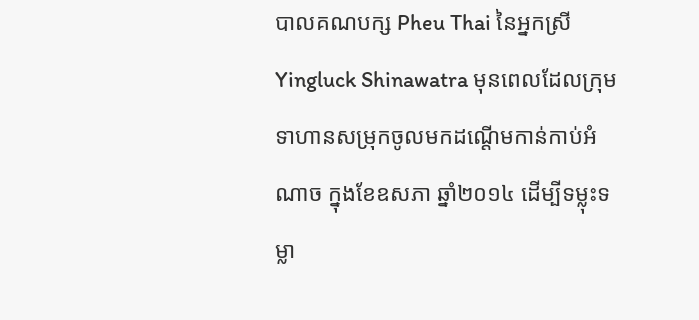បាលគណបក្ស Pheu Thai នៃអ្នកស្រី Yingluck Shinawatra មុនពេលដែលក្រុមទាហានសម្រុកចូលមកដណ្ដើមកាន់កាប់អំណាច ក្នុងខែឧសភា ឆ្នាំ២០១៤ ដើម្បីទម្លុះទម្លា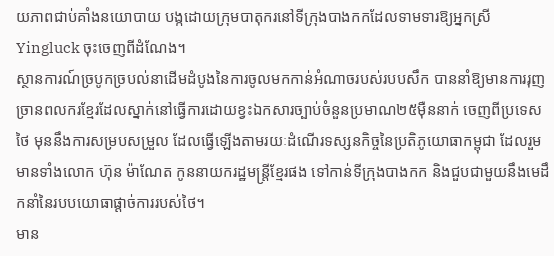យភាពជាប់គាំងនយោបាយ បង្កដោយក្រុមបាតុករនៅទីក្រុងបាងកកដែលទាមទារឱ្យអ្នកស្រី Yingluck ចុះចេញពីដំណែង។
ស្ថានការណ៍ច្របូកច្របល់នាដើមដំបូងនៃការចូលមកកាន់អំណាចរបស់របបសឹក បាននាំឱ្យមានការរុញច្រានពលករខ្មែរដែលស្នាក់នៅធ្វើការដោយខ្វះឯកសារច្បាប់ចំនួនប្រមាណ២៥ម៉ឺននាក់ ចេញពីប្រទេសថៃ មុននឹងការសម្របសម្រួល ដែលធ្វើឡើងតាមរយៈដំណើរទស្សនកិច្ចនៃប្រតិភូយោធាកម្ពុជា ដែលរួមមានទាំងលោក ហ៊ុន ម៉ាណែត កូននាយករដ្ឋមន្ត្រីខ្មែរផង ទៅកាន់ទីក្រុងបាងកក និងជួបជាមួយនឹងមេដឹកនាំនៃរបបយោធាផ្ដាច់ការរបស់ថៃ។
មាន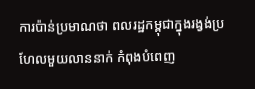ការប៉ាន់ប្រមាណថា ពលរដ្ឋកម្ពុជាក្នុងរង្វង់ប្រហែលមួយលាននាក់ កំពុងបំពេញ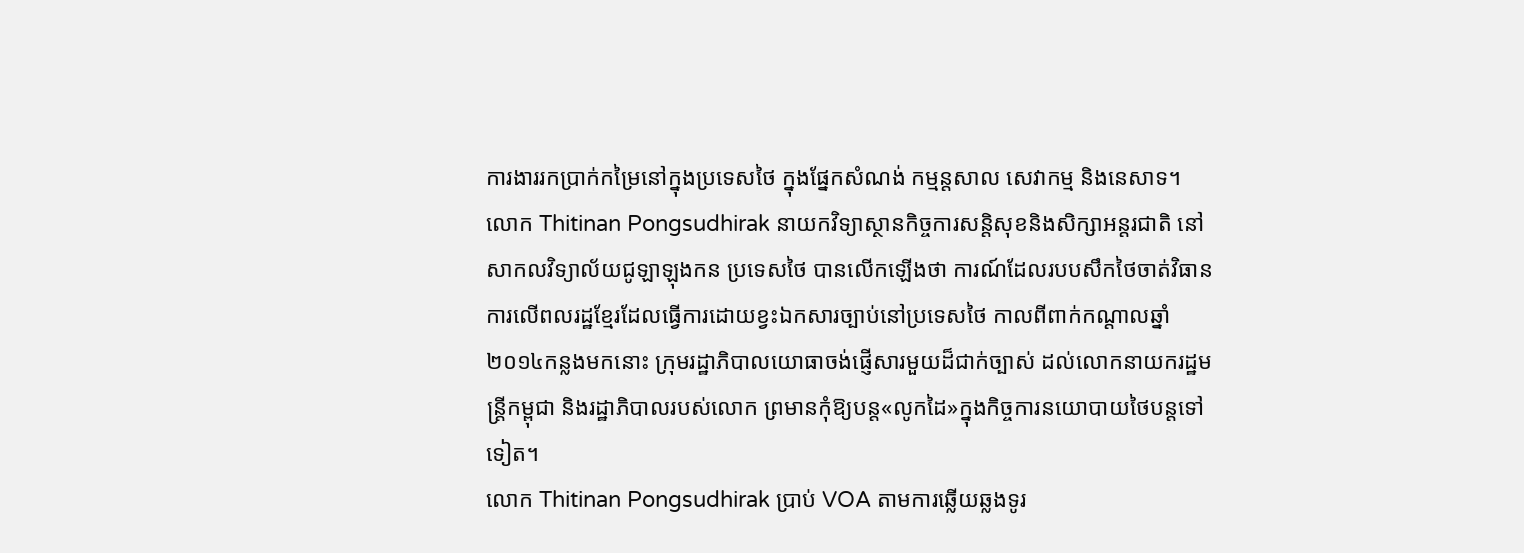ការងាររកប្រាក់កម្រៃនៅក្នុងប្រទេសថៃ ក្នុងផ្នែកសំណង់ កម្មន្តសាល សេវាកម្ម និងនេសាទ។
លោក Thitinan Pongsudhirak នាយកវិទ្យាស្ថានកិច្ចការសន្តិសុខនិងសិក្សាអន្តរជាតិ នៅសាកលវិទ្យាល័យជូឡាឡុងកន ប្រទេសថៃ បានលើកឡើងថា ការណ៍ដែលរបបសឹកថៃចាត់វិធានការលើពលរដ្ឋខ្មែរដែលធ្វើការដោយខ្វះឯកសារច្បាប់នៅប្រទេសថៃ កាលពីពាក់កណ្ដាលឆ្នាំ២០១៤កន្លងមកនោះ ក្រុមរដ្ឋាភិបាលយោធាចង់ផ្ញើសារមួយដ៏ជាក់ច្បាស់ ដល់លោកនាយករដ្ឋមន្ត្រីកម្ពុជា និងរដ្ឋាភិបាលរបស់លោក ព្រមានកុំឱ្យបន្ត«លូកដៃ»ក្នុងកិច្ចការនយោបាយថៃបន្តទៅទៀត។
លោក Thitinan Pongsudhirak ប្រាប់ VOA តាមការឆ្លើយឆ្លងទូរ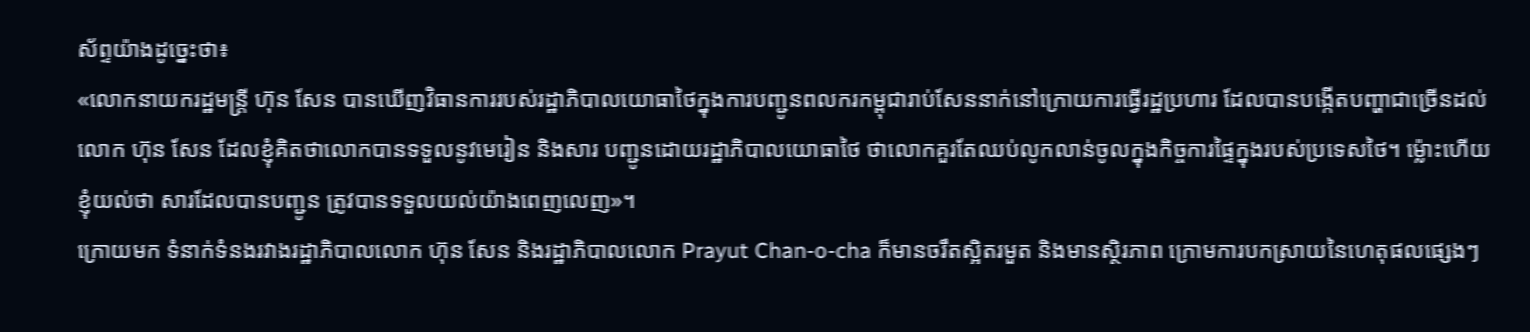ស័ព្ទយ៉ាងដូច្នេះថា៖
«លោកនាយករដ្ឋមន្ត្រី ហ៊ុន សែន បានឃើញវិធានការរបស់រដ្ឋាភិបាលយោធាថៃក្នុងការបញ្ជូនពលករកម្ពុជារាប់សែននាក់នៅក្រោយការធ្វើរដ្ឋប្រហារ ដែលបានបង្កើតបញ្ហាជាច្រើនដល់លោក ហ៊ុន សែន ដែលខ្ញុំគិតថាលោកបានទទួលនូវមេរៀន និងសារ បញ្ជូនដោយរដ្ឋាភិបាលយោធាថៃ ថាលោកគួរតែឈប់លូកលាន់ចូលក្នុងកិច្ចការផ្ទៃក្នុងរបស់ប្រទេសថៃ។ ម្ល៉ោះហើយ ខ្ញុំយល់ថា សារដែលបានបញ្ជូន ត្រូវបានទទួលយល់យ៉ាងពេញលេញ»។
ក្រោយមក ទំនាក់ទំនងរវាងរដ្ឋាភិបាលលោក ហ៊ុន សែន និងរដ្ឋាភិបាលលោក Prayut Chan-o-cha ក៏មានចរឹតស្អិតរមួត និងមានស្ថិរភាព ក្រោមការបកស្រាយនៃហេតុផលផ្សេងៗ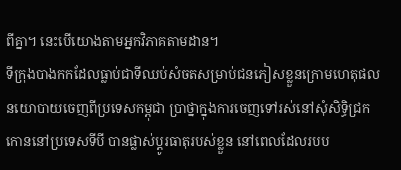ពីគ្នា។ នេះបើយោងតាមអ្នកវិភាគតាមដាន។
ទីក្រុងបាងកកដែលធ្លាប់ជាទីឈប់សំចតសម្រាប់ជនភៀសខ្លួនក្រោមហេតុផលនយោបាយចេញពីប្រទេសកម្ពុជា ប្រាថ្នាក្នុងការចេញទៅរស់នៅសុំសិទ្ធិជ្រកកោននៅប្រទេសទីបី បានផ្លាស់ប្ដូរធាតុរបស់ខ្លួន នៅពេលដែលរបប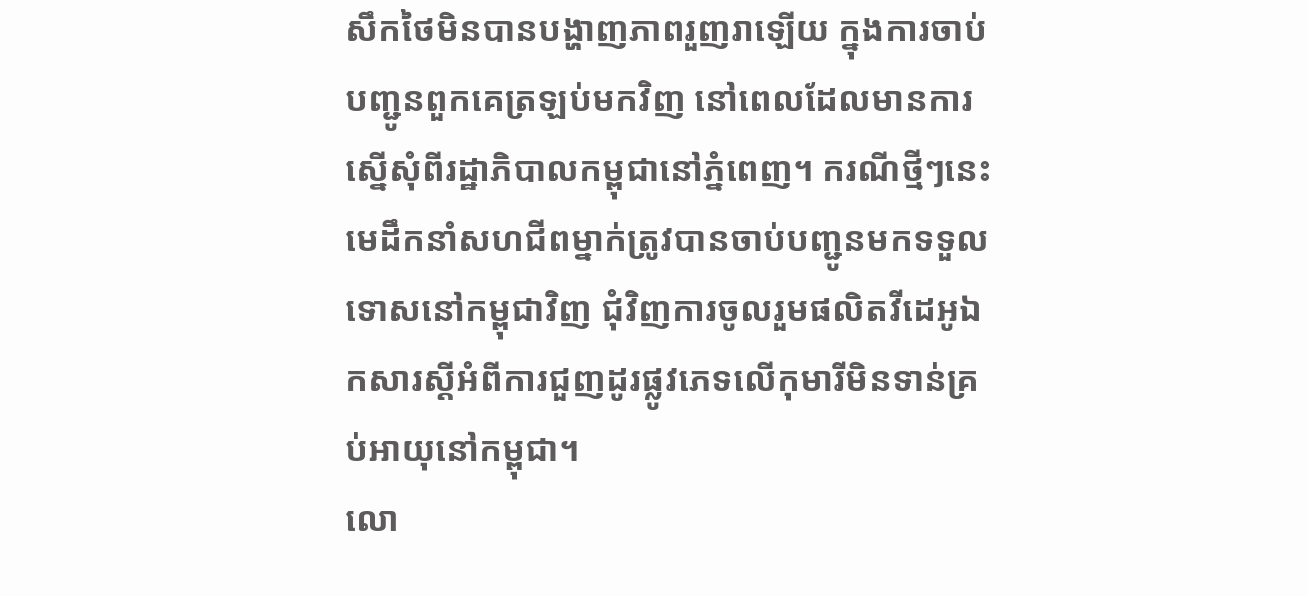សឹកថៃមិនបានបង្ហាញភាពរួញរាឡើយ ក្នុងការចាប់បញ្ជូនពួកគេត្រឡប់មកវិញ នៅពេលដែលមានការស្នើសុំពីរដ្ឋាភិបាលកម្ពុជានៅភ្នំពេញ។ ករណីថ្មីៗនេះ មេដឹកនាំសហជីពម្នាក់ត្រូវបានចាប់បញ្ជូនមកទទួលទោសនៅកម្ពុជាវិញ ជុំវិញការចូលរួមផលិតវីដេអូឯកសារស្ដីអំពីការជួញដូរផ្លូវភេទលើកុមារីមិនទាន់គ្រប់អាយុនៅកម្ពុជា។
លោ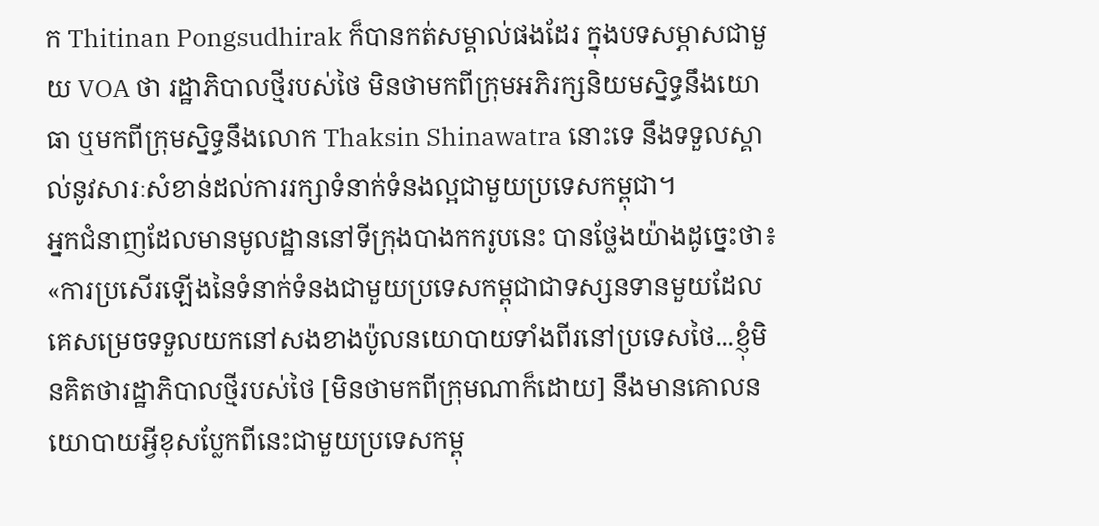ក Thitinan Pongsudhirak ក៏បានកត់សម្គាល់ផងដែរ ក្នុងបទសម្ភាសជាមួយ VOA ថា រដ្ឋាភិបាលថ្មីរបស់ថៃ មិនថាមកពីក្រុមអភិរក្សនិយមស្និទ្ធនឹងយោធា ឬមកពីក្រុមស្និទ្ធនឹងលោក Thaksin Shinawatra នោះទេ នឹងទទួលស្គាល់នូវសារៈសំខាន់ដល់ការរក្សាទំនាក់ទំនងល្អជាមួយប្រទេសកម្ពុជា។
អ្នកជំនាញដែលមានមូលដ្ឋាននៅទីក្រុងបាងកករូបនេះ បានថ្លែងយ៉ាងដូច្នេះថា៖
«ការប្រសើរឡើងនៃទំនាក់ទំនងជាមួយប្រទេសកម្ពុជាជាទស្សនទានមួយដែល គេសម្រេចទទួលយកនៅសងខាងប៉ូលនយោបាយទាំងពីរនៅប្រទេសថៃ...ខ្ញុំមិនគិតថារដ្ឋាភិបាលថ្មីរបស់ថៃ [មិនថាមកពីក្រុមណាក៏ដោយ] នឹងមានគោលនយោបាយអ្វីខុសប្លែកពីនេះជាមួយប្រទេសកម្ពុ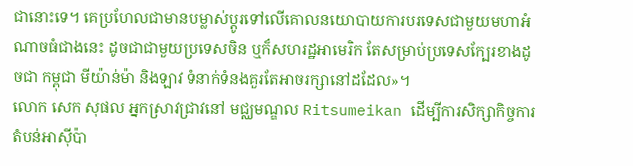ជានោះទេ។ គេប្រហែលជាមានបម្លាស់ប្ដូរទៅលើគោលនយោបាយការបរទេសជាមួយមហាអំណាចធំជាងនេះ ដូចជាជាមួយប្រទេសចិន ឬក៏សហរដ្ឋអាមេរិក តែសម្រាប់ប្រទេសក្បែរខាងដូចជា កម្ពុជា មីយ៉ាន់ម៉ា និងឡាវ ទំនាក់ទំនងគួរតែអាចរក្សានៅដដែល»។
លោក សេក សុផល អ្នកស្រាវជ្រាវនៅ មជ្ឈមណ្ឌល Ritsumeikan ដើម្បីការសិក្សាកិច្ចការតំបន់អាស៊ីប៉ា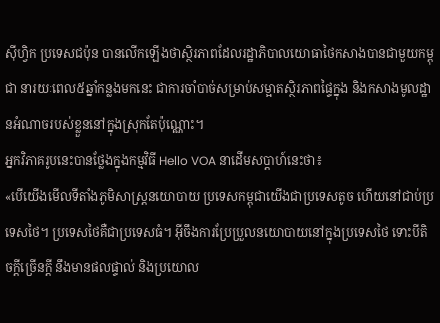ស៊ីហ្វិក ប្រទេសជប៉ុន បានលើកឡើងថាស្ថិរភាពដែលរដ្ឋាភិបាលយោធាថៃកសាងបានជាមួយកម្ពុជា នារយៈពេល៥ឆ្នាំកន្លងមកនេះ ជាការចាំបាច់សម្រាប់សម្អាតស្ថិរភាពផ្ទៃក្នុង និងកសាងមូលដ្ឋានអំណាចរបស់ខ្លួននៅក្នុងស្រុកតែប៉ុណ្ណោះ។
អ្នកវិភាគរូបនេះបានថ្លែងក្នុងកម្មវិធី Hello VOA នាដើមសប្ដាហ៍នេះថា៖
«បើយើងមើលទីតាំងភូមិសាស្ត្រនយោបាយ ប្រទេសកម្ពុជាយើងជាប្រទេសតូច ហើយនៅជាប់ប្រទេសថៃ។ ប្រទេសថៃគឺជាប្រទេសធំ។ អ៊ីចឹងការប្រែប្រួលនយោបាយនៅក្នុងប្រទេសថៃ ទោះបីតិចក្ដីច្រើនក្ដី នឹងមានផលផ្ទាល់ និងប្រយោល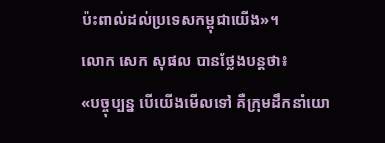ប៉ះពាល់ដល់ប្រទេសកម្ពុជាយើង»។
លោក សេក សុផល បានថ្លែងបន្តថា៖
«បច្ចុប្បន្ន បើយើងមើលទៅ គឺក្រុមដឹកនាំយោ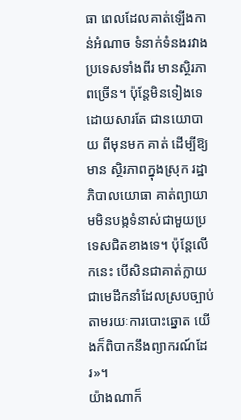ធា ពេលដែលគាត់ឡើងកាន់អំណាច ទំនាក់ទំនងរវាងប្រទេសទាំងពីរ មានស្ថិរភាពច្រើន។ ប៉ុន្តែមិនទៀងទេ ដោយសារតែ ជានយោបាយ ពីមុនមក គាត់ ដើម្បីឱ្យមាន ស្ថិរភាពក្នុងស្រុក រដ្ឋាភិបាលយោធា គាត់ព្យាយាមមិនបង្កទំនាស់ជាមួយប្រទេសជិតខាងទេ។ ប៉ុន្តែលើកនេះ បើសិនជាគាត់ក្លាយជាមេដឹកនាំដែលស្របច្បាប់ តាមរយៈការបោះឆ្នោត យើងក៏ពិបាកនឹងព្យាករណ៍ដែរ»។
យ៉ាងណាក៏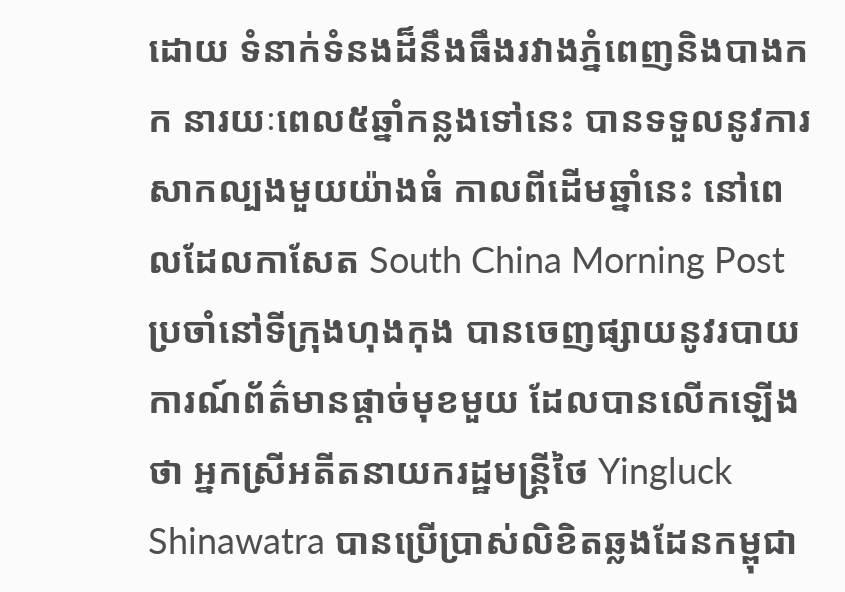ដោយ ទំនាក់ទំនងដ៏នឹងធឹងរវាងភ្នំពេញនិងបាងកក នារយៈពេល៥ឆ្នាំកន្លងទៅនេះ បានទទួលនូវការសាកល្បងមួយយ៉ាងធំ កាលពីដើមឆ្នាំនេះ នៅពេលដែលកាសែត South China Morning Post ប្រចាំនៅទីក្រុងហុងកុង បានចេញផ្សាយនូវរបាយការណ៍ព័ត៌មានផ្ដាច់មុខមួយ ដែលបានលើកឡើងថា អ្នកស្រីអតីតនាយករដ្ឋមន្ត្រីថៃ Yingluck Shinawatra បានប្រើប្រាស់លិខិតឆ្លងដែនកម្ពុជា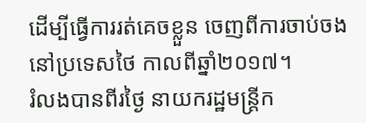ដើម្បីធ្វើការរត់គេចខ្លួន ចេញពីការចាប់ចងនៅប្រទេសថៃ កាលពីឆ្នាំ២០១៧។
រំលងបានពីរថ្ងៃ នាយករដ្ឋមន្ត្រីក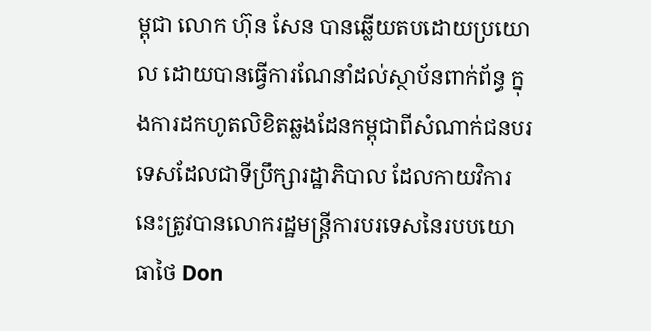ម្ពុជា លោក ហ៊ុន សែន បានឆ្លើយតបដោយប្រយោល ដោយបានធ្វើការណែនាំដល់ស្ថាប័នពាក់ព័ន្ធ ក្នុងការដកហូតលិខិតឆ្លងដែនកម្ពុជាពីសំណាក់ជនបរទេសដែលជាទីប្រឹក្សារដ្ឋាភិបាល ដែលកាយវិការនេះត្រូវបានលោករដ្ឋមន្ត្រីការបរទេសនៃរបបយោធាថៃ Don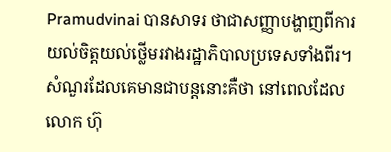Pramudvinai បានសាទរ ថាជាសញ្ញាបង្ហាញពីការយល់ចិត្តយល់ថ្លើមរវាងរដ្ឋាភិបាលប្រទេសទាំងពីរ។
សំណួរដែលគេមានជាបន្តនោះគឺថា នៅពេលដែលលោក ហ៊ុ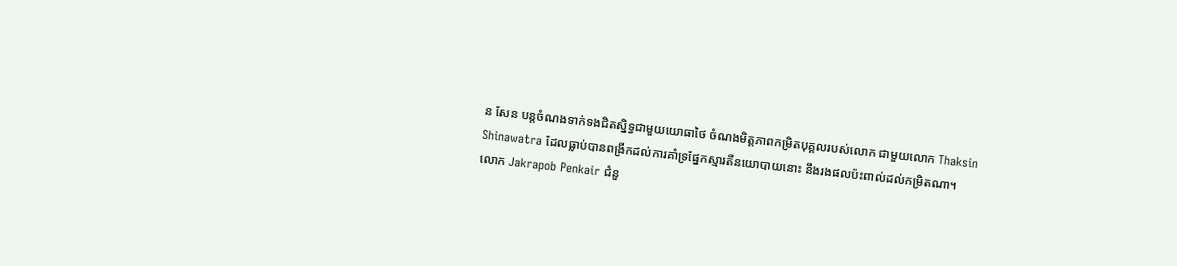ន សែន បន្តចំណងទាក់ទងជិតស្និទ្ធជាមួយយោធាថៃ ចំណងមិត្តភាពកម្រិតបុគ្គលរបស់លោក ជាមួយលោក Thaksin Shinawatra ដែលធ្លាប់បានពង្រីកដល់ការគាំទ្រផ្នែកស្មារតីនយោបាយនោះ នឹងរងផលប៉ះពាល់ដល់កម្រិតណា។
លោក Jakrapob Penkair ជំនួ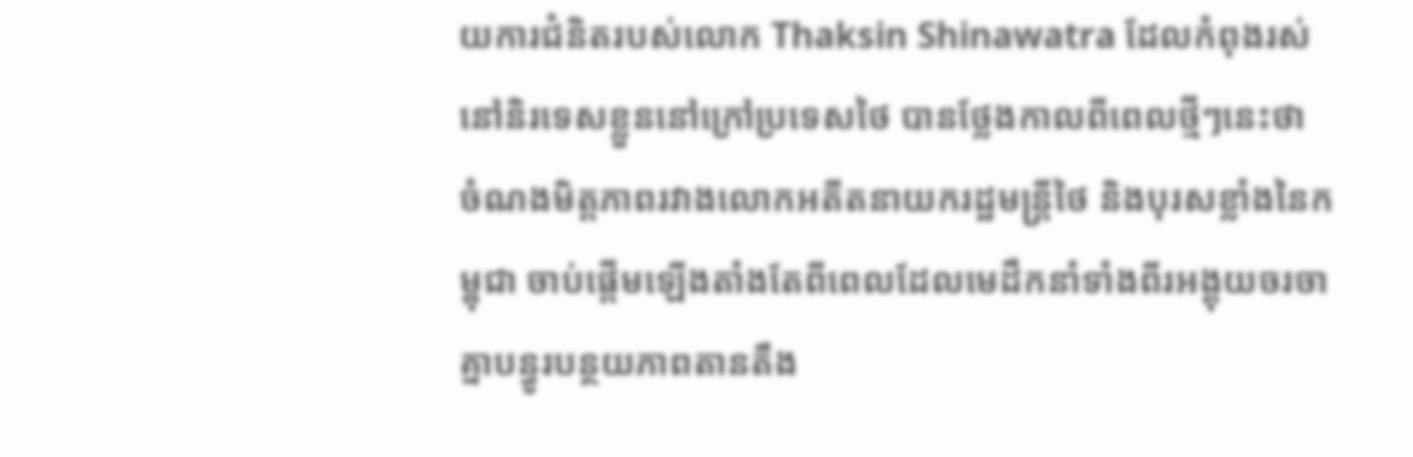យការជំនិតរបស់លោក Thaksin Shinawatra ដែលកំពុងរស់នៅនិរទេសខ្លួននៅក្រៅប្រទេសថៃ បានថ្លែងកាលពីពេលថ្មីៗនេះថា ចំណងមិត្តភាពរវាងលោកអតីតនាយករដ្ឋមន្ត្រីថៃ និងបុរសខ្លាំងនៃកម្ពុជា ចាប់ផ្ដើមឡើងតាំងតែពីពេលដែលមេដឹកនាំទាំងពីរអង្គុយចរចាគ្នាបន្ធូរបន្ថយភាពតានតឹង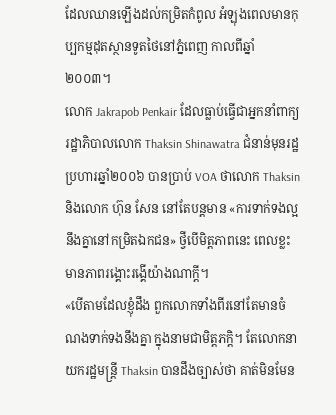ដែលឈានឡើងដល់កម្រិតកំពូល អំឡុងពេលមានកុប្បកម្មដុតស្ថានទូតថៃនៅភ្នំពេញ កាលពីឆ្នាំ២០០៣។
លោក Jakrapob Penkair ដែលធ្លាប់ធ្វើជាអ្នកនាំពាក្យរដ្ឋាភិបាលលោក Thaksin Shinawatra ជំនាន់មុនរដ្ឋប្រហារឆ្នាំ២០០៦ បានប្រាប់ VOA ថាលោក Thaksin និងលោក ហ៊ុន សែន នៅតែបន្តមាន «ការទាក់ទងល្អនឹងគ្នានៅកម្រិតឯកជន» ថ្វីបើមិត្តភាពនេះ ពេលខ្លះមានភាពរង្គោះរង្គើយ៉ាងណាក្ដី។
«បើតាមដែលខ្ញុំដឹង ពួកលោកទាំងពីរនៅតែមានចំណងទាក់ទងនឹងគ្នា ក្នុងនាមជាមិត្តភក្ដិ។ តែលោកនាយករដ្ឋមន្ត្រី Thaksin បានដឹងច្បាស់ថា គាត់មិនមែន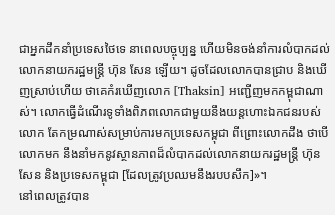ជាអ្នកដឹកនាំប្រទេសថៃទេ នាពេលបច្ចុប្បន្ន ហើយមិនចង់នាំការលំបាកដល់ លោកនាយករដ្ឋមន្ត្រី ហ៊ុន សែន ឡើយ។ ដូចដែលលោកបានជ្រាប និងឃើញស្រាប់ហើយ ថាគេកំរឃើញលោក [Thaksin] អញ្ជើញមកកម្ពុជាណាស់។ លោកធ្វើដំណើរទូទាំងពិភពលោកជាមួយនឹងយន្តហោះឯកជនរបស់លោក តែកម្រណាស់សម្រាប់ការមកប្រទេសកម្ពុជា ពីព្រោះលោកដឹង ថាបើលោកមក នឹងនាំមកនូវស្ថានភាពដ៏លំបាកដល់លោកនាយករដ្ឋមន្ត្រី ហ៊ុន សែន និងប្រទេសកម្ពុជា [ដែលត្រូវប្រឈមនឹងរបបសឹក]»។
នៅពេលត្រូវបាន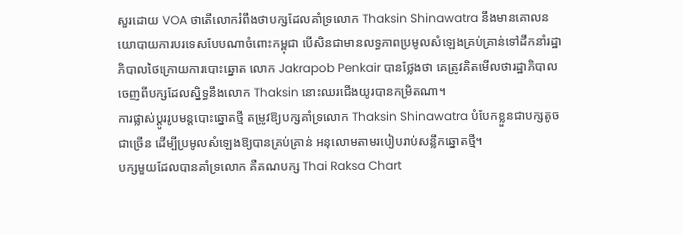សួរដោយ VOA ថាតើលោករំពឹងថាបក្សដែលគាំទ្រលោក Thaksin Shinawatra នឹងមានគោលនយោបាយការបរទេសបែបណាចំពោះកម្ពុជា បើសិនជាមានលទ្ធភាពប្រមូលសំឡេងគ្រប់គ្រាន់ទៅដឹកនាំរដ្ឋាភិបាលថៃក្រោយការបោះឆ្នោត លោក Jakrapob Penkair បានថ្លែងថា គេត្រូវគិតមើលថារដ្ឋាភិបាលចេញពីបក្សដែលស្និទ្ធនឹងលោក Thaksin នោះឈរជើងយូរបានកម្រិតណា។
ការផ្លាស់ប្ដូររូបមន្តបោះឆ្នោតថ្មី តម្រូវឱ្យបក្សគាំទ្រលោក Thaksin Shinawatra បំបែកខ្លួនជាបក្សតូចជាច្រើន ដើម្បីប្រមូលសំឡេងឱ្យបានគ្រប់គ្រាន់ អនុលោមតាមរបៀបរាប់សន្លឹកឆ្នោតថ្មី។
បក្សមួយដែលបានគាំទ្រលោក គឺគណបក្ស Thai Raksa Chart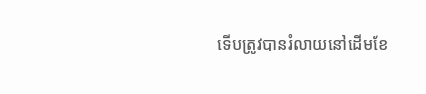ទើបត្រូវបានរំលាយនៅដើមខែ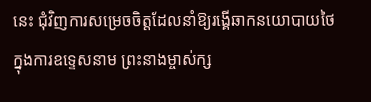នេះ ជុំវិញការសម្រេចចិត្តដែលនាំឱ្យរង្គើឆាកនយោបាយថៃ ក្នុងការឧទ្ទេសនាម ព្រះនាងម្ចាស់ក្ស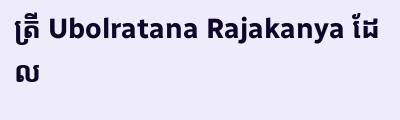ត្រី Ubolratana Rajakanya ដែល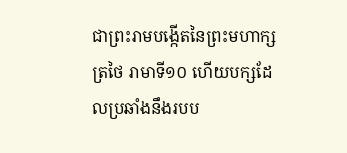ជាព្រះរាមបង្កើតនៃព្រះមហាក្សត្រថៃ រាមាទី១០ ហើយបក្សដែលប្រឆាំងនឹងរបប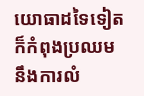យោធាដទៃទៀត ក៏កំពុងប្រឈមនឹងការលំ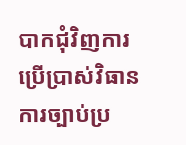បាកជុំវិញការប្រើប្រាស់វិធានការច្បាប់ប្រ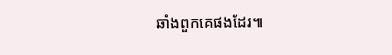ឆាំងពួកគេផងដែរ៕